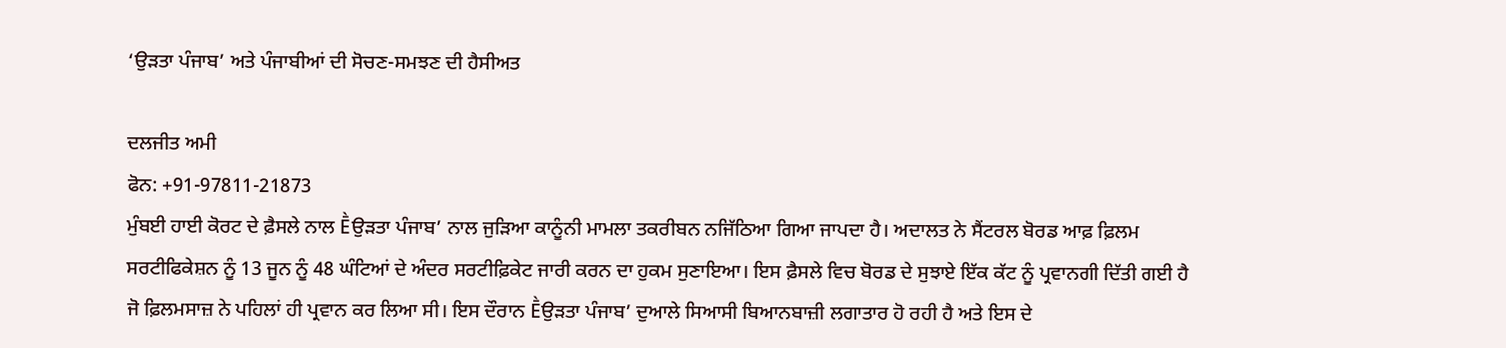‘ਉੜਤਾ ਪੰਜਾਬ’ ਅਤੇ ਪੰਜਾਬੀਆਂ ਦੀ ਸੋਚਣ-ਸਮਝਣ ਦੀ ਹੈਸੀਅਤ

ਦਲਜੀਤ ਅਮੀ
ਫੋਨ: +91-97811-21873
ਮੁੰਬਈ ਹਾਈ ਕੋਰਟ ਦੇ ਫ਼ੈਸਲੇ ਨਾਲ Ḕਉੜਤਾ ਪੰਜਾਬ’ ਨਾਲ ਜੁੜਿਆ ਕਾਨੂੰਨੀ ਮਾਮਲਾ ਤਕਰੀਬਨ ਨਜਿੱਠਿਆ ਗਿਆ ਜਾਪਦਾ ਹੈ। ਅਦਾਲਤ ਨੇ ਸੈਂਟਰਲ ਬੋਰਡ ਆਫ਼ ਫ਼ਿਲਮ ਸਰਟੀਫਿਕੇਸ਼ਨ ਨੂੰ 13 ਜੂਨ ਨੂੰ 48 ਘੰਟਿਆਂ ਦੇ ਅੰਦਰ ਸਰਟੀਫ਼ਿਕੇਟ ਜਾਰੀ ਕਰਨ ਦਾ ਹੁਕਮ ਸੁਣਾਇਆ। ਇਸ ਫ਼ੈਸਲੇ ਵਿਚ ਬੋਰਡ ਦੇ ਸੁਝਾਏ ਇੱਕ ਕੱਟ ਨੂੰ ਪ੍ਰਵਾਨਗੀ ਦਿੱਤੀ ਗਈ ਹੈ ਜੋ ਫ਼ਿਲਮਸਾਜ਼ ਨੇ ਪਹਿਲਾਂ ਹੀ ਪ੍ਰਵਾਨ ਕਰ ਲਿਆ ਸੀ। ਇਸ ਦੌਰਾਨ Ḕਉੜਤਾ ਪੰਜਾਬ’ ਦੁਆਲੇ ਸਿਆਸੀ ਬਿਆਨਬਾਜ਼ੀ ਲਗਾਤਾਰ ਹੋ ਰਹੀ ਹੈ ਅਤੇ ਇਸ ਦੇ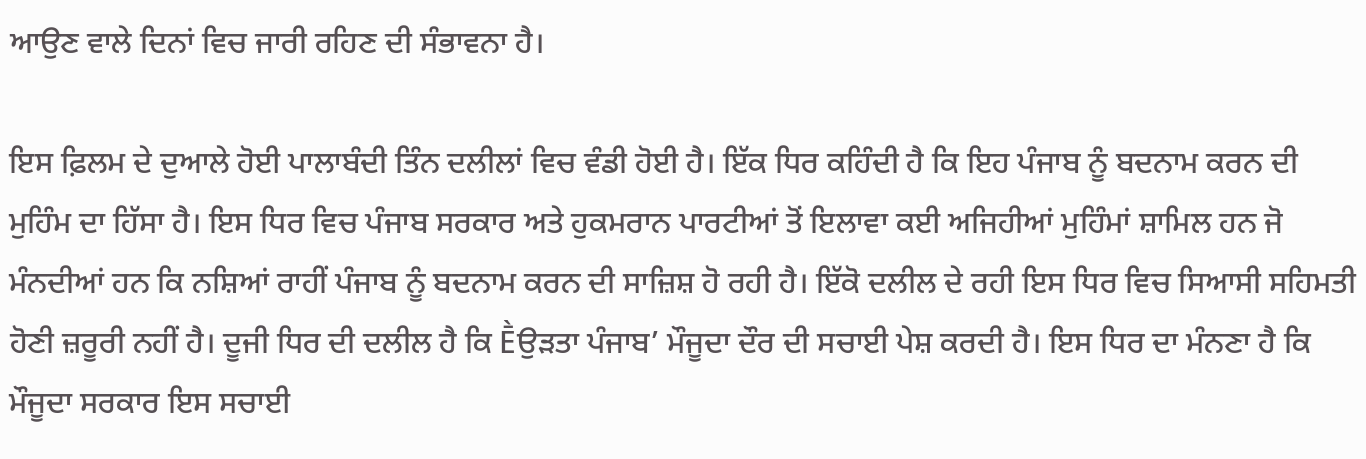ਆਉਣ ਵਾਲੇ ਦਿਨਾਂ ਵਿਚ ਜਾਰੀ ਰਹਿਣ ਦੀ ਸੰਭਾਵਨਾ ਹੈ।

ਇਸ ਫ਼ਿਲਮ ਦੇ ਦੁਆਲੇ ਹੋਈ ਪਾਲਾਬੰਦੀ ਤਿੰਨ ਦਲੀਲਾਂ ਵਿਚ ਵੰਡੀ ਹੋਈ ਹੈ। ਇੱਕ ਧਿਰ ਕਹਿੰਦੀ ਹੈ ਕਿ ਇਹ ਪੰਜਾਬ ਨੂੰ ਬਦਨਾਮ ਕਰਨ ਦੀ ਮੁਹਿੰਮ ਦਾ ਹਿੱਸਾ ਹੈ। ਇਸ ਧਿਰ ਵਿਚ ਪੰਜਾਬ ਸਰਕਾਰ ਅਤੇ ਹੁਕਮਰਾਨ ਪਾਰਟੀਆਂ ਤੋਂ ਇਲਾਵਾ ਕਈ ਅਜਿਹੀਆਂ ਮੁਹਿੰਮਾਂ ਸ਼ਾਮਿਲ ਹਨ ਜੋ ਮੰਨਦੀਆਂ ਹਨ ਕਿ ਨਸ਼ਿਆਂ ਰਾਹੀਂ ਪੰਜਾਬ ਨੂੰ ਬਦਨਾਮ ਕਰਨ ਦੀ ਸਾਜ਼ਿਸ਼ ਹੋ ਰਹੀ ਹੈ। ਇੱਕੋ ਦਲੀਲ ਦੇ ਰਹੀ ਇਸ ਧਿਰ ਵਿਚ ਸਿਆਸੀ ਸਹਿਮਤੀ ਹੋਣੀ ਜ਼ਰੂਰੀ ਨਹੀਂ ਹੈ। ਦੂਜੀ ਧਿਰ ਦੀ ਦਲੀਲ ਹੈ ਕਿ Ḕਉੜਤਾ ਪੰਜਾਬ’ ਮੌਜੂਦਾ ਦੌਰ ਦੀ ਸਚਾਈ ਪੇਸ਼ ਕਰਦੀ ਹੈ। ਇਸ ਧਿਰ ਦਾ ਮੰਨਣਾ ਹੈ ਕਿ ਮੌਜੂਦਾ ਸਰਕਾਰ ਇਸ ਸਚਾਈ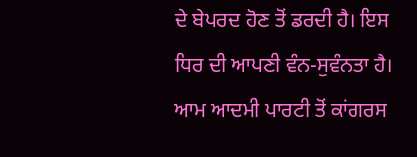ਦੇ ਬੇਪਰਦ ਹੋਣ ਤੋਂ ਡਰਦੀ ਹੈ। ਇਸ ਧਿਰ ਦੀ ਆਪਣੀ ਵੰਨ-ਸੁਵੰਨਤਾ ਹੈ। ਆਮ ਆਦਮੀ ਪਾਰਟੀ ਤੋਂ ਕਾਂਗਰਸ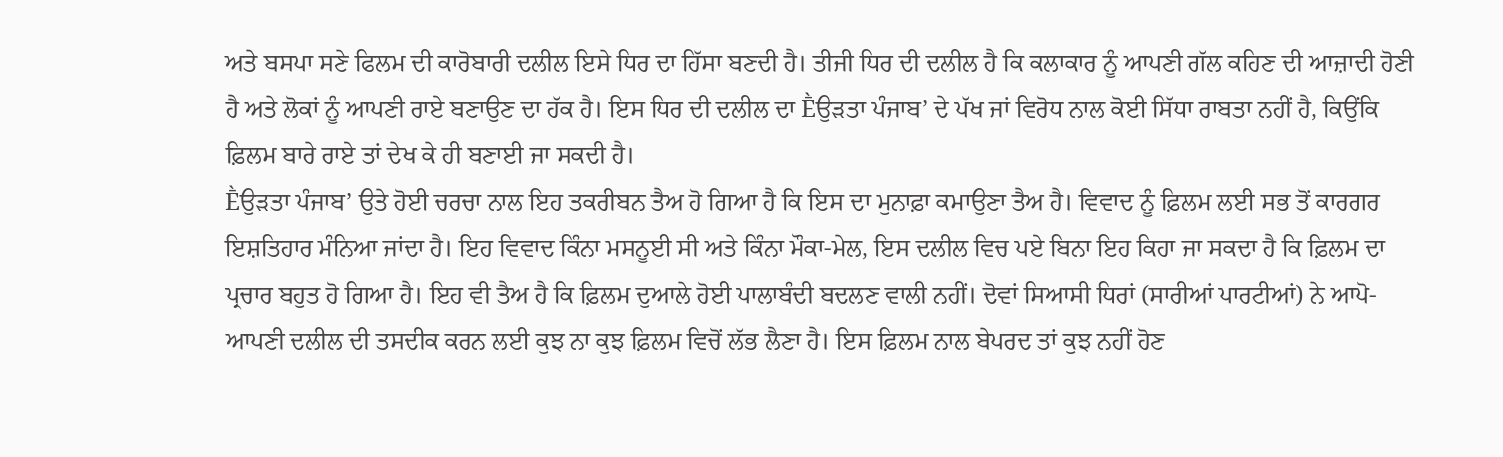ਅਤੇ ਬਸਪਾ ਸਣੇ ਫਿਲਮ ਦੀ ਕਾਰੋਬਾਰੀ ਦਲੀਲ ਇਸੇ ਧਿਰ ਦਾ ਹਿੱਸਾ ਬਣਦੀ ਹੈ। ਤੀਜੀ ਧਿਰ ਦੀ ਦਲੀਲ ਹੈ ਕਿ ਕਲਾਕਾਰ ਨੂੰ ਆਪਣੀ ਗੱਲ ਕਹਿਣ ਦੀ ਆਜ਼ਾਦੀ ਹੋਣੀ ਹੈ ਅਤੇ ਲੋਕਾਂ ਨੂੰ ਆਪਣੀ ਰਾਏ ਬਣਾਉਣ ਦਾ ਹੱਕ ਹੈ। ਇਸ ਧਿਰ ਦੀ ਦਲੀਲ ਦਾ Ḕਉੜਤਾ ਪੰਜਾਬ’ ਦੇ ਪੱਖ ਜਾਂ ਵਿਰੋਧ ਨਾਲ ਕੋਈ ਸਿੱਧਾ ਰਾਬਤਾ ਨਹੀਂ ਹੈ, ਕਿਉਂਕਿ ਫ਼ਿਲਮ ਬਾਰੇ ਰਾਏ ਤਾਂ ਦੇਖ ਕੇ ਹੀ ਬਣਾਈ ਜਾ ਸਕਦੀ ਹੈ।
Ḕਉੜਤਾ ਪੰਜਾਬ’ ਉਤੇ ਹੋਈ ਚਰਚਾ ਨਾਲ ਇਹ ਤਕਰੀਬਨ ਤੈਅ ਹੋ ਗਿਆ ਹੈ ਕਿ ਇਸ ਦਾ ਮੁਨਾਫ਼ਾ ਕਮਾਉਣਾ ਤੈਅ ਹੈ। ਵਿਵਾਦ ਨੂੰ ਫ਼ਿਲਮ ਲਈ ਸਭ ਤੋਂ ਕਾਰਗਰ ਇਸ਼ਤਿਹਾਰ ਮੰਨਿਆ ਜਾਂਦਾ ਹੈ। ਇਹ ਵਿਵਾਦ ਕਿੰਨਾ ਮਸਨੂਈ ਸੀ ਅਤੇ ਕਿੰਨਾ ਮੌਕਾ-ਮੇਲ, ਇਸ ਦਲੀਲ ਵਿਚ ਪਏ ਬਿਨਾ ਇਹ ਕਿਹਾ ਜਾ ਸਕਦਾ ਹੈ ਕਿ ਫ਼ਿਲਮ ਦਾ ਪ੍ਰਚਾਰ ਬਹੁਤ ਹੋ ਗਿਆ ਹੈ। ਇਹ ਵੀ ਤੈਅ ਹੈ ਕਿ ਫ਼ਿਲਮ ਦੁਆਲੇ ਹੋਈ ਪਾਲਾਬੰਦੀ ਬਦਲਣ ਵਾਲੀ ਨਹੀਂ। ਦੋਵਾਂ ਸਿਆਸੀ ਧਿਰਾਂ (ਸਾਰੀਆਂ ਪਾਰਟੀਆਂ) ਨੇ ਆਪੋ-ਆਪਣੀ ਦਲੀਲ ਦੀ ਤਸਦੀਕ ਕਰਨ ਲਈ ਕੁਝ ਨਾ ਕੁਝ ਫ਼ਿਲਮ ਵਿਚੋਂ ਲੱਭ ਲੈਣਾ ਹੈ। ਇਸ ਫ਼ਿਲਮ ਨਾਲ ਬੇਪਰਦ ਤਾਂ ਕੁਝ ਨਹੀਂ ਹੋਣ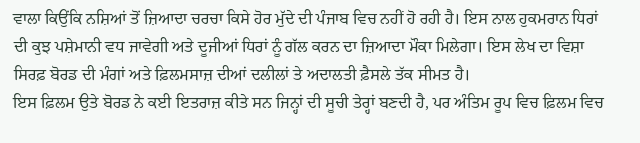ਵਾਲਾ ਕਿਉਂਕਿ ਨਸ਼ਿਆਂ ਤੋਂ ਜ਼ਿਆਦਾ ਚਰਚਾ ਕਿਸੇ ਹੋਰ ਮੁੱਦੇ ਦੀ ਪੰਜਾਬ ਵਿਚ ਨਹੀਂ ਹੋ ਰਹੀ ਹੈ। ਇਸ ਨਾਲ ਹੁਕਮਰਾਨ ਧਿਰਾਂ ਦੀ ਕੁਝ ਪਸ਼ੇਮਾਨੀ ਵਧ ਜਾਵੇਗੀ ਅਤੇ ਦੂਜੀਆਂ ਧਿਰਾਂ ਨੂੰ ਗੱਲ ਕਰਨ ਦਾ ਜ਼ਿਆਦਾ ਮੌਕਾ ਮਿਲੇਗਾ। ਇਸ ਲੇਖ ਦਾ ਵਿਸ਼ਾ ਸਿਰਫ਼ ਬੋਰਡ ਦੀ ਮੰਗਾਂ ਅਤੇ ਫ਼ਿਲਮਸਾਜ਼ ਦੀਆਂ ਦਲੀਲਾਂ ਤੇ ਅਦਾਲਤੀ ਫ਼ੈਸਲੇ ਤੱਕ ਸੀਮਤ ਹੈ।
ਇਸ ਫ਼ਿਲਮ ਉਤੇ ਬੋਰਡ ਨੇ ਕਈ ਇਤਰਾਜ਼ ਕੀਤੇ ਸਨ ਜਿਨ੍ਹਾਂ ਦੀ ਸੂਚੀ ਤੇਰ੍ਹਾਂ ਬਣਦੀ ਹੈ, ਪਰ ਅੰਤਿਮ ਰੂਪ ਵਿਚ ਫ਼ਿਲਮ ਵਿਚ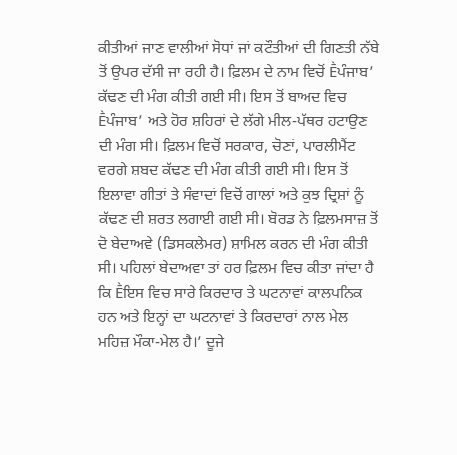ਕੀਤੀਆਂ ਜਾਣ ਵਾਲੀਆਂ ਸੋਧਾਂ ਜਾਂ ਕਟੌਤੀਆਂ ਦੀ ਗਿਣਤੀ ਨੱਬੇ ਤੋਂ ਉਪਰ ਦੱਸੀ ਜਾ ਰਹੀ ਹੈ। ਫ਼ਿਲਮ ਦੇ ਨਾਮ ਵਿਚੋਂ Ḕਪੰਜਾਬ’ ਕੱਢਣ ਦੀ ਮੰਗ ਕੀਤੀ ਗਈ ਸੀ। ਇਸ ਤੋਂ ਬਾਅਦ ਵਿਚ Ḕਪੰਜਾਬ’ ਅਤੇ ਹੋਰ ਸ਼ਹਿਰਾਂ ਦੇ ਲੱਗੇ ਮੀਲ-ਪੱਥਰ ਹਟਾਉਣ ਦੀ ਮੰਗ ਸੀ। ਫ਼ਿਲਮ ਵਿਚੋਂ ਸਰਕਾਰ, ਚੋਣਾਂ, ਪਾਰਲੀਮੈਂਟ ਵਰਗੇ ਸ਼ਬਦ ਕੱਢਣ ਦੀ ਮੰਗ ਕੀਤੀ ਗਈ ਸੀ। ਇਸ ਤੋਂ ਇਲਾਵਾ ਗੀਤਾਂ ਤੇ ਸੰਵਾਦਾਂ ਵਿਚੋਂ ਗਾਲਾਂ ਅਤੇ ਕੁਝ ਦ੍ਰਿਸ਼ਾਂ ਨੂੰ ਕੱਢਣ ਦੀ ਸ਼ਰਤ ਲਗਾਈ ਗਈ ਸੀ। ਬੋਰਡ ਨੇ ਫ਼ਿਲਮਸਾਜ਼ ਤੋਂ ਦੋ ਬੇਦਾਅਵੇ (ਡਿਸਕਲੇਮਰ) ਸ਼ਾਮਿਲ ਕਰਨ ਦੀ ਮੰਗ ਕੀਤੀ ਸੀ। ਪਹਿਲਾਂ ਬੇਦਾਅਵਾ ਤਾਂ ਹਰ ਫ਼ਿਲਮ ਵਿਚ ਕੀਤਾ ਜਾਂਦਾ ਹੈ ਕਿ Ḕਇਸ ਵਿਚ ਸਾਰੇ ਕਿਰਦਾਰ ਤੇ ਘਟਨਾਵਾਂ ਕਾਲਪਨਿਕ ਹਨ ਅਤੇ ਇਨ੍ਹਾਂ ਦਾ ਘਟਨਾਵਾਂ ਤੇ ਕਿਰਦਾਰਾਂ ਨਾਲ ਮੇਲ ਮਹਿਜ਼ ਮੌਕਾ-ਮੇਲ ਹੈ।’ ਦੂਜੇ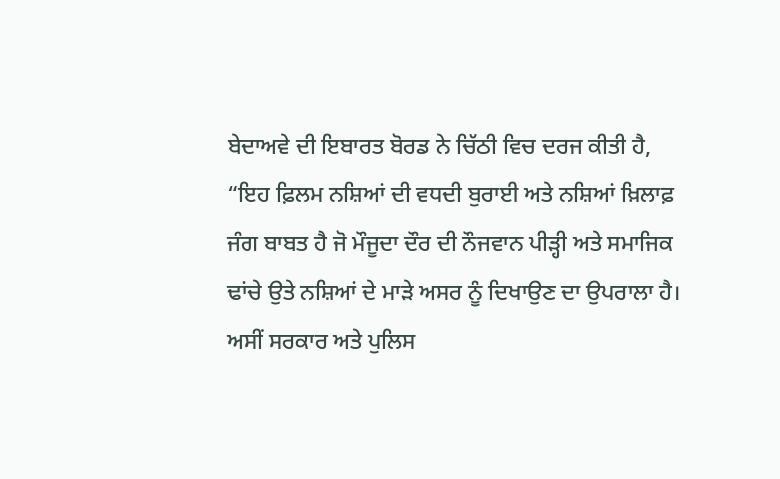ਬੇਦਾਅਵੇ ਦੀ ਇਬਾਰਤ ਬੋਰਡ ਨੇ ਚਿੱਠੀ ਵਿਚ ਦਰਜ ਕੀਤੀ ਹੈ, “ਇਹ ਫ਼ਿਲਮ ਨਸ਼ਿਆਂ ਦੀ ਵਧਦੀ ਬੁਰਾਈ ਅਤੇ ਨਸ਼ਿਆਂ ਖ਼ਿਲਾਫ਼ ਜੰਗ ਬਾਬਤ ਹੈ ਜੋ ਮੌਜੂਦਾ ਦੌਰ ਦੀ ਨੌਜਵਾਨ ਪੀੜ੍ਹੀ ਅਤੇ ਸਮਾਜਿਕ ਢਾਂਚੇ ਉਤੇ ਨਸ਼ਿਆਂ ਦੇ ਮਾੜੇ ਅਸਰ ਨੂੰ ਦਿਖਾਉਣ ਦਾ ਉਪਰਾਲਾ ਹੈ। ਅਸੀਂ ਸਰਕਾਰ ਅਤੇ ਪੁਲਿਸ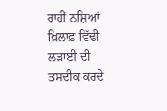ਰਾਹੀਂ ਨਸ਼ਿਆਂ ਖ਼ਿਲਾਫ਼ ਵਿੱਢੀ ਲੜਾਈ ਦੀ ਤਸਦੀਕ ਕਰਦੇ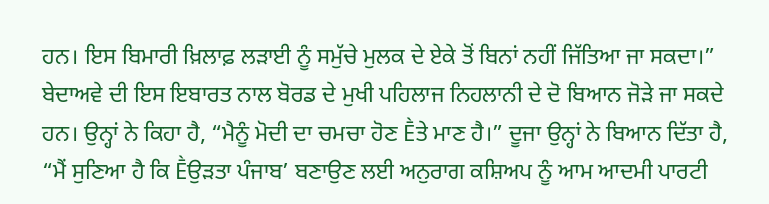ਹਨ। ਇਸ ਬਿਮਾਰੀ ਖ਼ਿਲਾਫ਼ ਲੜਾਈ ਨੂੰ ਸਮੁੱਚੇ ਮੁਲਕ ਦੇ ਏਕੇ ਤੋਂ ਬਿਨਾਂ ਨਹੀਂ ਜਿੱਤਿਆ ਜਾ ਸਕਦਾ।”
ਬੇਦਾਅਵੇ ਦੀ ਇਸ ਇਬਾਰਤ ਨਾਲ ਬੋਰਡ ਦੇ ਮੁਖੀ ਪਹਿਲਾਜ ਨਿਹਲਾਨੀ ਦੇ ਦੋ ਬਿਆਨ ਜੋੜੇ ਜਾ ਸਕਦੇ ਹਨ। ਉਨ੍ਹਾਂ ਨੇ ਕਿਹਾ ਹੈ, “ਮੈਨੂੰ ਮੋਦੀ ਦਾ ਚਮਚਾ ਹੋਣ Ḕਤੇ ਮਾਣ ਹੈ।” ਦੂਜਾ ਉਨ੍ਹਾਂ ਨੇ ਬਿਆਨ ਦਿੱਤਾ ਹੈ, “ਮੈਂ ਸੁਣਿਆ ਹੈ ਕਿ Ḕਉੜਤਾ ਪੰਜਾਬ’ ਬਣਾਉਣ ਲਈ ਅਨੁਰਾਗ ਕਸ਼ਿਅਪ ਨੂੰ ਆਮ ਆਦਮੀ ਪਾਰਟੀ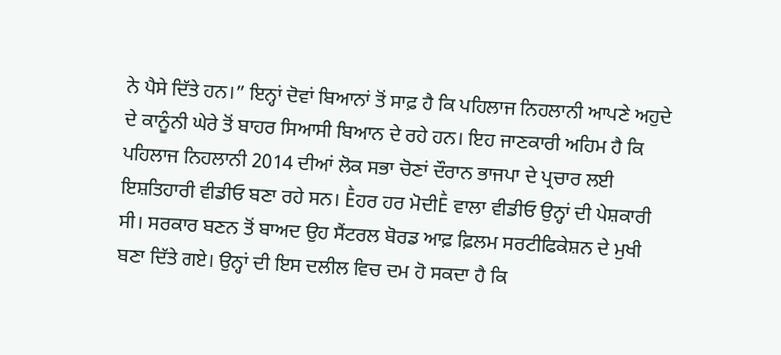ਨੇ ਪੈਸੇ ਦਿੱਤੇ ਹਨ।” ਇਨ੍ਹਾਂ ਦੋਵਾਂ ਬਿਆਨਾਂ ਤੋਂ ਸਾਫ਼ ਹੈ ਕਿ ਪਹਿਲਾਜ ਨਿਹਲਾਨੀ ਆਪਣੇ ਅਹੁਦੇ ਦੇ ਕਾਨੂੰਨੀ ਘੇਰੇ ਤੋਂ ਬਾਹਰ ਸਿਆਸੀ ਬਿਆਨ ਦੇ ਰਹੇ ਹਨ। ਇਹ ਜਾਣਕਾਰੀ ਅਹਿਮ ਹੈ ਕਿ ਪਹਿਲਾਜ ਨਿਹਲਾਨੀ 2014 ਦੀਆਂ ਲੋਕ ਸਭਾ ਚੋਣਾਂ ਦੌਰਾਨ ਭਾਜਪਾ ਦੇ ਪ੍ਰਚਾਰ ਲਈ ਇਸ਼ਤਿਹਾਰੀ ਵੀਡੀਓ ਬਣਾ ਰਹੇ ਸਨ। Ḕਹਰ ਹਰ ਮੋਦੀḔ ਵਾਲਾ ਵੀਡੀਓ ਉਨ੍ਹਾਂ ਦੀ ਪੇਸ਼ਕਾਰੀ ਸੀ। ਸਰਕਾਰ ਬਣਨ ਤੋਂ ਬਾਅਦ ਉਹ ਸੈਂਟਰਲ ਬੋਰਡ ਆਫ਼ ਫ਼ਿਲਮ ਸਰਟੀਫਿਕੇਸ਼ਨ ਦੇ ਮੁਖੀ ਬਣਾ ਦਿੱਤੇ ਗਏ। ਉਨ੍ਹਾਂ ਦੀ ਇਸ ਦਲੀਲ ਵਿਚ ਦਮ ਹੋ ਸਕਦਾ ਹੈ ਕਿ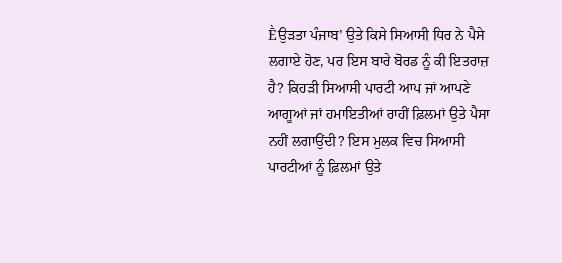Ḕਉੜਤਾ ਪੰਜਾਬ’ ਉਤੇ ਕਿਸੇ ਸਿਆਸੀ ਧਿਰ ਨੇ ਪੈਸੇ ਲਗਾਏ ਹੋਣ, ਪਰ ਇਸ ਬਾਰੇ ਬੋਰਡ ਨੂੰ ਕੀ ਇਤਰਾਜ਼ ਹੈ? ਕਿਹੜੀ ਸਿਆਸੀ ਪਾਰਟੀ ਆਪ ਜਾਂ ਆਪਣੇ ਆਗੂਆਂ ਜਾਂ ਹਮਾਇਤੀਆਂ ਰਾਹੀਂ ਫ਼ਿਲਮਾਂ ਉਤੇ ਪੈਸਾ ਨਹੀਂ ਲਗਾਉਂਦੀ? ਇਸ ਮੁਲਕ ਵਿਚ ਸਿਆਸੀ ਪਾਰਟੀਆਂ ਨੂੰ ਫ਼ਿਲਮਾਂ ਉਤੇ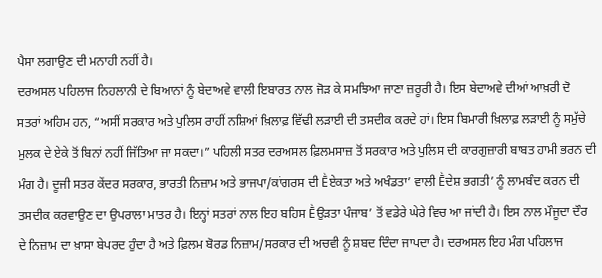ਪੈਸਾ ਲਗਾਉਣ ਦੀ ਮਨਾਹੀ ਨਹੀਂ ਹੈ।
ਦਰਅਸਲ ਪਹਿਲਾਜ ਨਿਹਲਾਨੀ ਦੇ ਬਿਆਨਾਂ ਨੂੰ ਬੇਦਾਅਵੇ ਵਾਲੀ ਇਬਾਰਤ ਨਾਲ ਜੋੜ ਕੇ ਸਮਝਿਆ ਜਾਣਾ ਜ਼ਰੂਰੀ ਹੈ। ਇਸ ਬੇਦਾਅਵੇ ਦੀਆਂ ਆਖ਼ਰੀ ਦੋ ਸਤਰਾਂ ਅਹਿਮ ਹਨ, “ਅਸੀਂ ਸਰਕਾਰ ਅਤੇ ਪੁਲਿਸ ਰਾਹੀਂ ਨਸ਼ਿਆਂ ਖ਼ਿਲਾਫ਼ ਵਿੱਢੀ ਲੜਾਈ ਦੀ ਤਸਦੀਕ ਕਰਦੇ ਹਾਂ। ਇਸ ਬਿਮਾਰੀ ਖ਼ਿਲਾਫ਼ ਲੜਾਈ ਨੂੰ ਸਮੁੱਚੇ ਮੁਲਕ ਦੇ ਏਕੇ ਤੋਂ ਬਿਨਾਂ ਨਹੀਂ ਜਿੱਤਿਆ ਜਾ ਸਕਦਾ।” ਪਹਿਲੀ ਸਤਰ ਦਰਅਸਲ ਫ਼ਿਲਮਸਾਜ਼ ਤੋਂ ਸਰਕਾਰ ਅਤੇ ਪੁਲਿਸ ਦੀ ਕਾਰਗੁਜ਼ਾਰੀ ਬਾਬਤ ਹਾਮੀ ਭਰਨ ਦੀ ਮੰਗ ਹੈ। ਦੂਜੀ ਸਤਰ ਕੇਂਦਰ ਸਰਕਾਰ, ਭਾਰਤੀ ਨਿਜ਼ਾਮ ਅਤੇ ਭਾਜਪਾ/ਕਾਂਗਰਸ ਦੀ Ḕਏਕਤਾ ਅਤੇ ਅਖੰਡਤਾ’ ਵਾਲੀ Ḕਦੇਸ਼ ਭਗਤੀ’ ਨੂੰ ਲਾਮਬੰਦ ਕਰਨ ਦੀ ਤਸਦੀਕ ਕਰਵਾਉਣ ਦਾ ਉਪਰਾਲਾ ਮਾਤਰ ਹੈ। ਇਨ੍ਹਾਂ ਸਤਰਾਂ ਨਾਲ ਇਹ ਬਹਿਸ Ḕਉੜਤਾ ਪੰਜਾਬ’ ਤੋਂ ਵਡੇਰੇ ਘੇਰੇ ਵਿਚ ਆ ਜਾਂਦੀ ਹੈ। ਇਸ ਨਾਲ ਮੌਜੂਦਾ ਦੌਰ ਦੇ ਨਿਜ਼ਾਮ ਦਾ ਖ਼ਾਸਾ ਬੇਪਰਦ ਹੁੰਦਾ ਹੈ ਅਤੇ ਫ਼ਿਲਮ ਬੋਰਡ ਨਿਜ਼ਾਮ/ਸਰਕਾਰ ਦੀ ਅਚਵੀ ਨੂੰ ਸ਼ਬਦ ਦਿੰਦਾ ਜਾਪਦਾ ਹੈ। ਦਰਅਸਲ ਇਹ ਮੰਗ ਪਹਿਲਾਜ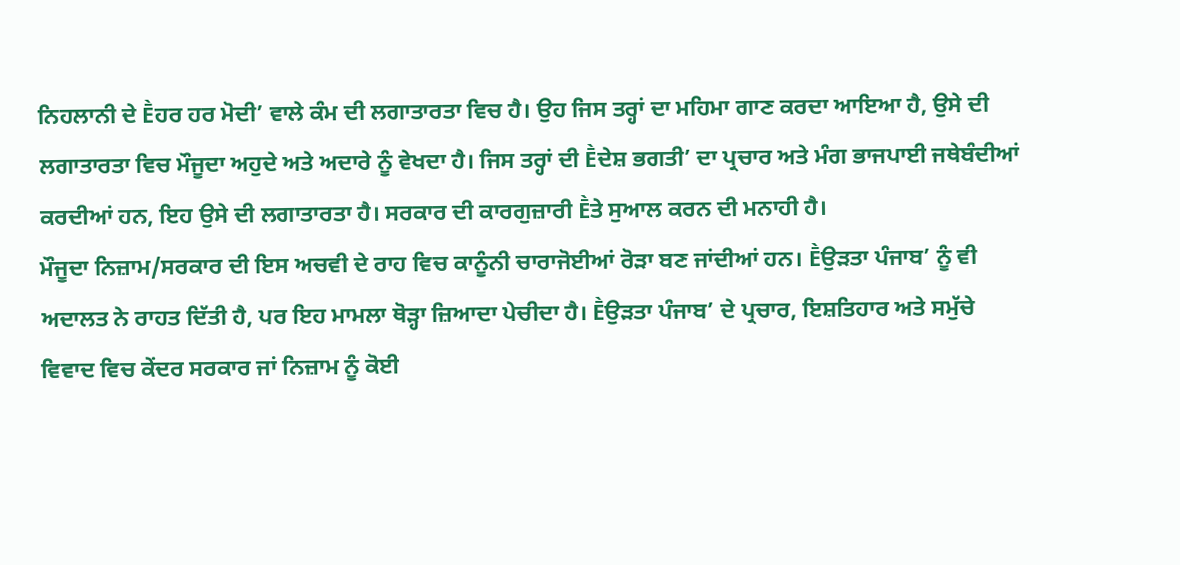ਨਿਹਲਾਨੀ ਦੇ Ḕਹਰ ਹਰ ਮੋਦੀ’ ਵਾਲੇ ਕੰਮ ਦੀ ਲਗਾਤਾਰਤਾ ਵਿਚ ਹੈ। ਉਹ ਜਿਸ ਤਰ੍ਹਾਂ ਦਾ ਮਹਿਮਾ ਗਾਣ ਕਰਦਾ ਆਇਆ ਹੈ, ਉਸੇ ਦੀ ਲਗਾਤਾਰਤਾ ਵਿਚ ਮੌਜੂਦਾ ਅਹੁਦੇ ਅਤੇ ਅਦਾਰੇ ਨੂੰ ਵੇਖਦਾ ਹੈ। ਜਿਸ ਤਰ੍ਹਾਂ ਦੀ Ḕਦੇਸ਼ ਭਗਤੀ’ ਦਾ ਪ੍ਰਚਾਰ ਅਤੇ ਮੰਗ ਭਾਜਪਾਈ ਜਥੇਬੰਦੀਆਂ ਕਰਦੀਆਂ ਹਨ, ਇਹ ਉਸੇ ਦੀ ਲਗਾਤਾਰਤਾ ਹੈ। ਸਰਕਾਰ ਦੀ ਕਾਰਗੁਜ਼ਾਰੀ Ḕਤੇ ਸੁਆਲ ਕਰਨ ਦੀ ਮਨਾਹੀ ਹੈ।
ਮੌਜੂਦਾ ਨਿਜ਼ਾਮ/ਸਰਕਾਰ ਦੀ ਇਸ ਅਚਵੀ ਦੇ ਰਾਹ ਵਿਚ ਕਾਨੂੰਨੀ ਚਾਰਾਜੋਈਆਂ ਰੋੜਾ ਬਣ ਜਾਂਦੀਆਂ ਹਨ। Ḕਉੜਤਾ ਪੰਜਾਬ’ ਨੂੰ ਵੀ ਅਦਾਲਤ ਨੇ ਰਾਹਤ ਦਿੱਤੀ ਹੈ, ਪਰ ਇਹ ਮਾਮਲਾ ਥੋੜ੍ਹਾ ਜ਼ਿਆਦਾ ਪੇਚੀਦਾ ਹੈ। Ḕਉੜਤਾ ਪੰਜਾਬ’ ਦੇ ਪ੍ਰਚਾਰ, ਇਸ਼ਤਿਹਾਰ ਅਤੇ ਸਮੁੱਚੇ ਵਿਵਾਦ ਵਿਚ ਕੇਂਦਰ ਸਰਕਾਰ ਜਾਂ ਨਿਜ਼ਾਮ ਨੂੰ ਕੋਈ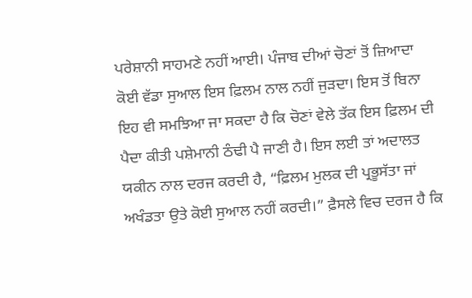ਪਰੇਸ਼ਾਨੀ ਸਾਹਮਣੇ ਨਹੀਂ ਆਈ। ਪੰਜਾਬ ਦੀਆਂ ਚੋਣਾਂ ਤੋਂ ਜ਼ਿਆਦਾ ਕੋਈ ਵੱਡਾ ਸੁਆਲ ਇਸ ਫ਼ਿਲਮ ਨਾਲ ਨਹੀਂ ਜੁੜਦਾ। ਇਸ ਤੋਂ ਬਿਨਾ ਇਹ ਵੀ ਸਮਝਿਆ ਜਾ ਸਕਦਾ ਹੈ ਕਿ ਚੋਣਾਂ ਵੇਲੇ ਤੱਕ ਇਸ ਫ਼ਿਲਮ ਦੀ ਪੈਦਾ ਕੀਤੀ ਪਸ਼ੇਮਾਨੀ ਠੰਢੀ ਪੈ ਜਾਣੀ ਹੈ। ਇਸ ਲਈ ਤਾਂ ਅਦਾਲਤ ਯਕੀਨ ਨਾਲ ਦਰਜ ਕਰਦੀ ਹੈ, “ਫ਼ਿਲਮ ਮੁਲਕ ਦੀ ਪ੍ਰਭੂਸੱਤਾ ਜਾਂ ਅਖੰਡਤਾ ਉਤੇ ਕੋਈ ਸੁਆਲ ਨਹੀਂ ਕਰਦੀ।” ਫ਼ੈਸਲੇ ਵਿਚ ਦਰਜ ਹੈ ਕਿ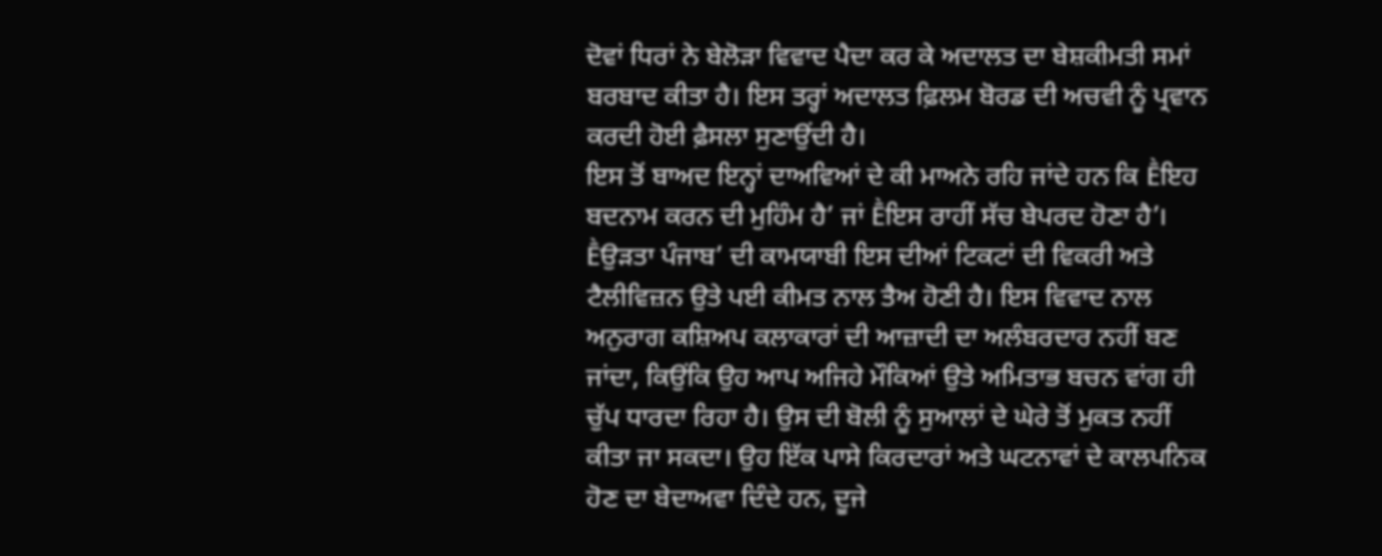ਦੋਵਾਂ ਧਿਰਾਂ ਨੇ ਬੇਲੋੜਾ ਵਿਵਾਦ ਪੈਦਾ ਕਰ ਕੇ ਅਦਾਲਤ ਦਾ ਬੇਸ਼ਕੀਮਤੀ ਸਮਾਂ ਬਰਬਾਦ ਕੀਤਾ ਹੈ। ਇਸ ਤਰ੍ਹਾਂ ਅਦਾਲਤ ਫ਼ਿਲਮ ਬੋਰਡ ਦੀ ਅਚਵੀ ਨੂੰ ਪ੍ਰਵਾਨ ਕਰਦੀ ਹੋਈ ਫ਼ੈਸਲਾ ਸੁਣਾਉਂਦੀ ਹੈ।
ਇਸ ਤੋਂ ਬਾਅਦ ਇਨ੍ਹਾਂ ਦਾਅਵਿਆਂ ਦੇ ਕੀ ਮਾਅਨੇ ਰਹਿ ਜਾਂਦੇ ਹਨ ਕਿ Ḕਇਹ ਬਦਨਾਮ ਕਰਨ ਦੀ ਮੁਹਿੰਮ ਹੈ’ ਜਾਂ Ḕਇਸ ਰਾਹੀਂ ਸੱਚ ਬੇਪਰਦ ਹੋਣਾ ਹੈ’। Ḕਉੜਤਾ ਪੰਜਾਬ’ ਦੀ ਕਾਮਯਾਬੀ ਇਸ ਦੀਆਂ ਟਿਕਟਾਂ ਦੀ ਵਿਕਰੀ ਅਤੇ ਟੈਲੀਵਿਜ਼ਨ ਉਤੇ ਪਈ ਕੀਮਤ ਨਾਲ ਤੈਅ ਹੋਣੀ ਹੈ। ਇਸ ਵਿਵਾਦ ਨਾਲ ਅਨੁਰਾਗ ਕਸ਼ਿਅਪ ਕਲਾਕਾਰਾਂ ਦੀ ਆਜ਼ਾਦੀ ਦਾ ਅਲੰਬਰਦਾਰ ਨਹੀਂ ਬਣ ਜਾਂਦਾ, ਕਿਉਂਕਿ ਉਹ ਆਪ ਅਜਿਹੇ ਮੌਕਿਆਂ ਉਤੇ ਅਮਿਤਾਭ ਬਚਨ ਵਾਂਗ ਹੀ ਚੁੱਪ ਧਾਰਦਾ ਰਿਹਾ ਹੈ। ਉਸ ਦੀ ਬੋਲੀ ਨੂੰ ਸੁਆਲਾਂ ਦੇ ਘੇਰੇ ਤੋਂ ਮੁਕਤ ਨਹੀਂ ਕੀਤਾ ਜਾ ਸਕਦਾ। ਉਹ ਇੱਕ ਪਾਸੇ ਕਿਰਦਾਰਾਂ ਅਤੇ ਘਟਨਾਵਾਂ ਦੇ ਕਾਲਪਨਿਕ ਹੋਣ ਦਾ ਬੇਦਾਅਵਾ ਦਿੰਦੇ ਹਨ, ਦੂਜੇ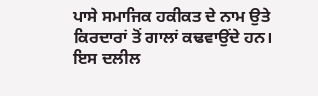ਪਾਸੇ ਸਮਾਜਿਕ ਹਕੀਕਤ ਦੇ ਨਾਮ ਉਤੇ ਕਿਰਦਾਰਾਂ ਤੋਂ ਗਾਲਾਂ ਕਢਵਾਉਂਦੇ ਹਨ। ਇਸ ਦਲੀਲ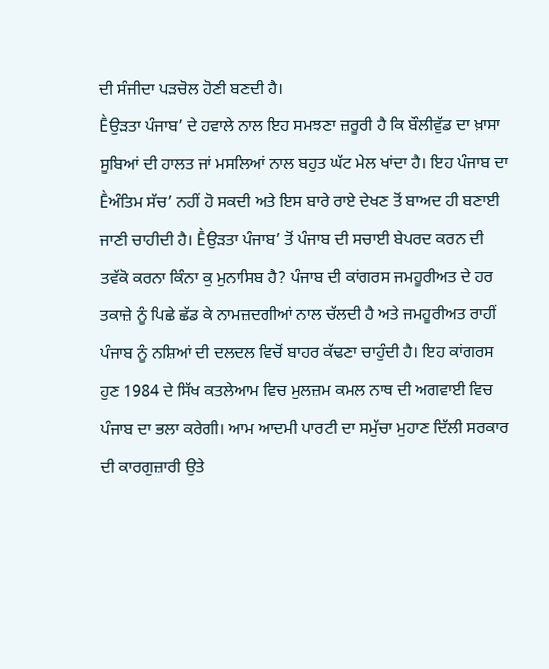ਦੀ ਸੰਜੀਦਾ ਪੜਚੋਲ ਹੋਣੀ ਬਣਦੀ ਹੈ।
Ḕਉੜਤਾ ਪੰਜਾਬ’ ਦੇ ਹਵਾਲੇ ਨਾਲ ਇਹ ਸਮਝਣਾ ਜ਼ਰੂਰੀ ਹੈ ਕਿ ਬੌਲੀਵੁੱਡ ਦਾ ਖ਼ਾਸਾ ਸੂਬਿਆਂ ਦੀ ਹਾਲਤ ਜਾਂ ਮਸਲਿਆਂ ਨਾਲ ਬਹੁਤ ਘੱਟ ਮੇਲ ਖਾਂਦਾ ਹੈ। ਇਹ ਪੰਜਾਬ ਦਾ Ḕਅੰਤਿਮ ਸੱਚ’ ਨਹੀਂ ਹੋ ਸਕਦੀ ਅਤੇ ਇਸ ਬਾਰੇ ਰਾਏ ਦੇਖਣ ਤੋਂ ਬਾਅਦ ਹੀ ਬਣਾਈ ਜਾਣੀ ਚਾਹੀਦੀ ਹੈ। Ḕਉੜਤਾ ਪੰਜਾਬ’ ਤੋਂ ਪੰਜਾਬ ਦੀ ਸਚਾਈ ਬੇਪਰਦ ਕਰਨ ਦੀ ਤਵੱਕੋ ਕਰਨਾ ਕਿੰਨਾ ਕੁ ਮੁਨਾਸਿਬ ਹੈ? ਪੰਜਾਬ ਦੀ ਕਾਂਗਰਸ ਜਮਹੂਰੀਅਤ ਦੇ ਹਰ ਤਕਾਜ਼ੇ ਨੂੰ ਪਿਛੇ ਛੱਡ ਕੇ ਨਾਮਜ਼ਦਗੀਆਂ ਨਾਲ ਚੱਲਦੀ ਹੈ ਅਤੇ ਜਮਹੂਰੀਅਤ ਰਾਹੀਂ ਪੰਜਾਬ ਨੂੰ ਨਸ਼ਿਆਂ ਦੀ ਦਲਦਲ ਵਿਚੋਂ ਬਾਹਰ ਕੱਢਣਾ ਚਾਹੁੰਦੀ ਹੈ। ਇਹ ਕਾਂਗਰਸ ਹੁਣ 1984 ਦੇ ਸਿੱਖ ਕਤਲੇਆਮ ਵਿਚ ਮੁਲਜ਼ਮ ਕਮਲ ਨਾਥ ਦੀ ਅਗਵਾਈ ਵਿਚ ਪੰਜਾਬ ਦਾ ਭਲਾ ਕਰੇਗੀ। ਆਮ ਆਦਮੀ ਪਾਰਟੀ ਦਾ ਸਮੁੱਚਾ ਮੁਹਾਣ ਦਿੱਲੀ ਸਰਕਾਰ ਦੀ ਕਾਰਗੁਜ਼ਾਰੀ ਉਤੇ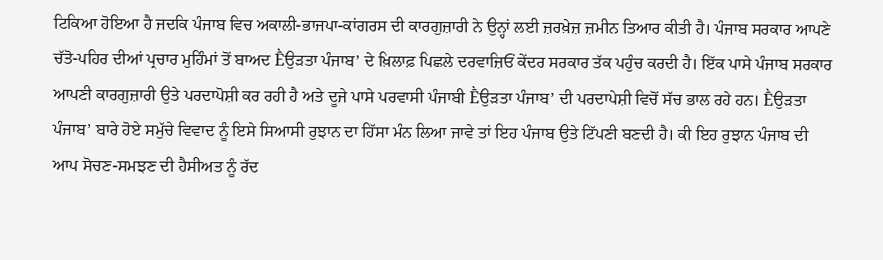ਟਿਕਿਆ ਹੋਇਆ ਹੈ ਜਦਕਿ ਪੰਜਾਬ ਵਿਚ ਅਕਾਲੀ-ਭਾਜਪਾ-ਕਾਂਗਰਸ ਦੀ ਕਾਰਗੁਜ਼ਾਰੀ ਨੇ ਉਨ੍ਹਾਂ ਲਈ ਜ਼ਰਖ਼ੇਜ਼ ਜ਼ਮੀਨ ਤਿਆਰ ਕੀਤੀ ਹੈ। ਪੰਜਾਬ ਸਰਕਾਰ ਆਪਣੇ ਚੱਤੋ-ਪਹਿਰ ਦੀਆਂ ਪ੍ਰਚਾਰ ਮੁਹਿੰਮਾਂ ਤੋਂ ਬਾਅਦ Ḕਉੜਤਾ ਪੰਜਾਬ’ ਦੇ ਖ਼ਿਲਾਫ਼ ਪਿਛਲੇ ਦਰਵਾਜ਼ਿਓਂ ਕੇਂਦਰ ਸਰਕਾਰ ਤੱਕ ਪਹੁੰਚ ਕਰਦੀ ਹੈ। ਇੱਕ ਪਾਸੇ ਪੰਜਾਬ ਸਰਕਾਰ ਆਪਣੀ ਕਾਰਗੁਜ਼ਾਰੀ ਉਤੇ ਪਰਦਾਪੋਸ਼ੀ ਕਰ ਰਹੀ ਹੈ ਅਤੇ ਦੂਜੇ ਪਾਸੇ ਪਰਵਾਸੀ ਪੰਜਾਬੀ Ḕਉੜਤਾ ਪੰਜਾਬ’ ਦੀ ਪਰਦਾਪੇਸ਼ੀ ਵਿਚੋਂ ਸੱਚ ਭਾਲ ਰਹੇ ਹਨ। Ḕਉੜਤਾ ਪੰਜਾਬ’ ਬਾਰੇ ਹੋਏ ਸਮੁੱਚੇ ਵਿਵਾਦ ਨੂੰ ਇਸੇ ਸਿਆਸੀ ਰੁਝਾਨ ਦਾ ਹਿੱਸਾ ਮੰਨ ਲਿਆ ਜਾਵੇ ਤਾਂ ਇਹ ਪੰਜਾਬ ਉਤੇ ਟਿੱਪਣੀ ਬਣਦੀ ਹੈ। ਕੀ ਇਹ ਰੁਝਾਨ ਪੰਜਾਬ ਦੀ ਆਪ ਸੋਚਣ-ਸਮਝਣ ਦੀ ਹੈਸੀਅਤ ਨੂੰ ਰੱਦ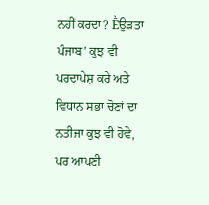ਨਹੀਂ ਕਰਦਾ? Ḕਉੜਤਾ ਪੰਜਾਬ’ ਕੁਝ ਵੀ ਪਰਦਾਪੇਸ਼ ਕਰੇ ਅਤੇ ਵਿਧਾਨ ਸਭਾ ਚੋਣਾਂ ਦਾ ਨਤੀਜਾ ਕੁਝ ਵੀ ਹੋਵੇ, ਪਰ ਆਪਣੀ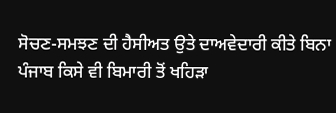ਸੋਚਣ-ਸਮਝਣ ਦੀ ਹੈਸੀਅਤ ਉਤੇ ਦਾਅਵੇਦਾਰੀ ਕੀਤੇ ਬਿਨਾ ਪੰਜਾਬ ਕਿਸੇ ਵੀ ਬਿਮਾਰੀ ਤੋਂ ਖਹਿੜਾ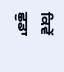ਕਿਵੇਂ ਛੁਡਾ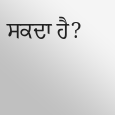ਸਕਦਾ ਹੈ?